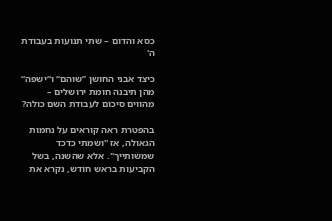כסא והדום – שתי תנועות בעבודת ה'

כיצד אבני החושן ”שוהם“ ו“ישפה“ מהן תיבנה חומת ירושלים – מהווים סיכום לעבודת השם כולה?

בהפטרת ראה קוראים על נחמות הגאולה, אז "ושמתי כדכד שמשותייך". אלא שהשנה, בשל הקביעות בראש חודש, נקרא את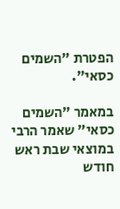הפטרת "השמים כסאי".

במאמר "השמים כסאי" שאמר הרבי במוצאי שבת ראש חודש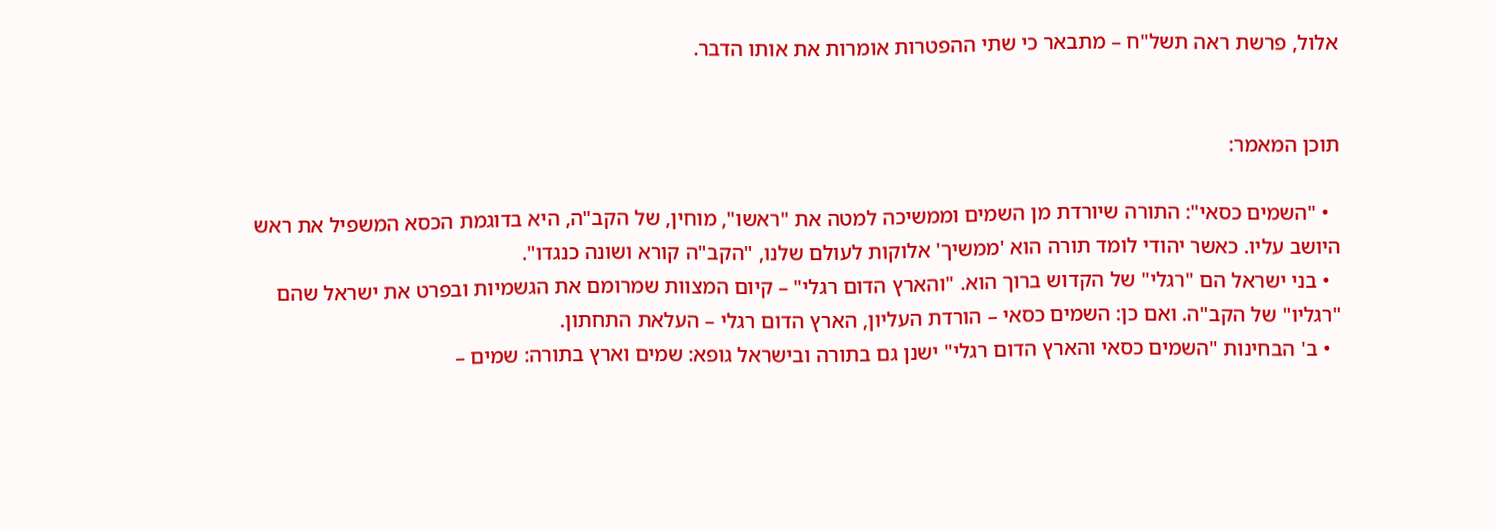אלול, פרשת ראה תשל"ח – מתבאר כי שתי ההפטרות אומרות את אותו הדבר.


תוכן המאמר:

  • "השמים כסאי": התורה שיורדת מן השמים וממשיכה למטה את "ראשו", מוחין, של הקב"ה, היא בדוגמת הכסא המשפיל את ראש היושב עליו. כאשר יהודי לומד תורה הוא 'ממשיך' אלוקות לעולם שלנו, "הקב"ה קורא ושונה כנגדו".
  • בני ישראל הם "רגלי" של הקדוש ברוך הוא. "והארץ הדום רגלי" – קיום המצוות שמרומם את הגשמיות ובפרט את ישראל שהם "רגליו" של הקב"ה. ואם כן: השמים כסאי – הורדת העליון, הארץ הדום רגלי – העלאת התחתון.
  • ב' הבחינות "השמים כסאי והארץ הדום רגלי" ישנן גם בתורה ובישראל גופא: שמים וארץ בתורה: שמים –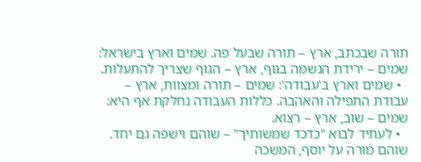תורה שבכתב, ארץ – תורה שבעל פה. שמים וארץ בישראל: שמים – ירידת הנשמה בגוף, ארץ – הגוף שצריך להתעלות.
  • שמים וארץ ב'עבודה': שמים – תורה ומצוות, ארץ – עבודת התפילה והאהבה. כללות העבודה נחלקת אף היא: שמים – שוב, ארץ – רצוא.
  • לעתיד לבוא "כדכד שמשותיך" – שוהם וישפה גם יחד. שוהם מורה על יוסף, המשכה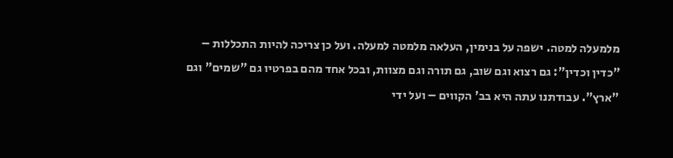מלמעלה למטה. ישפה על בנימין, העלאה מלמטה למעלה. ועל כן צריכה להיות התכללות – "כדין וכדין": גם רצוא וגם שוב, גם תורה וגם מצוות, ובכל אחד מהם בפרטיו גם "שמים" וגם "ארץ". עבודתנו עתה היא בב' הקווים – ועל ידי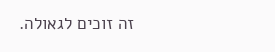זה זוכים לגאולה.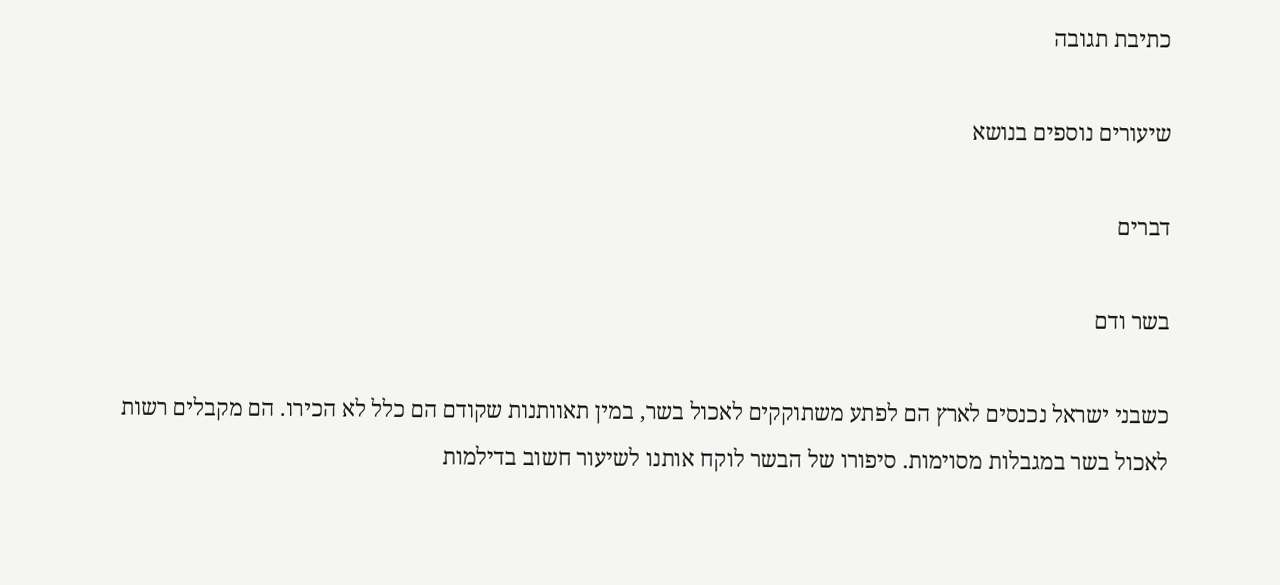כתיבת תגובה

שיעורים נוספים בנושא

דברים

בשר ודם

כשבני ישראל נכנסים לארץ הם לפתע משתוקקים לאכול בשר, במין תאוותנות שקודם הם כלל לא הכירו. הם מקבלים רשות לאכול בשר במגבלות מסוימות. סיפורו של הבשר לוקח אותנו לשיעור חשוב בדילמות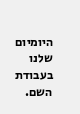היומיום שלנו בעבודת השם.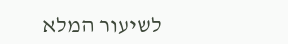לשיעור המלא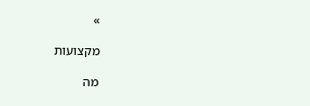»

מקצועות

מה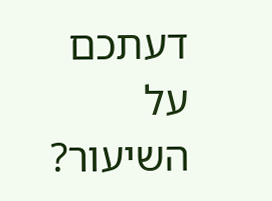דעתכם על השיעור?